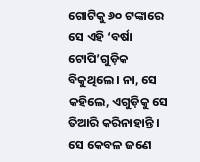ଗୋଟିକୁ ୬୦ ଟଙ୍କାରେ ସେ ଏହି ‘ବର୍ଷା ଟୋପି’ଗୁଡ଼ିକ ବିକୁଥିଲେ । ନା, ସେ କହିଲେ, ଏଗୁଡ଼ିକୁ ସେ ତିଆରି କରିନାହାନ୍ତି । ସେ କେବଳ ଜଣେ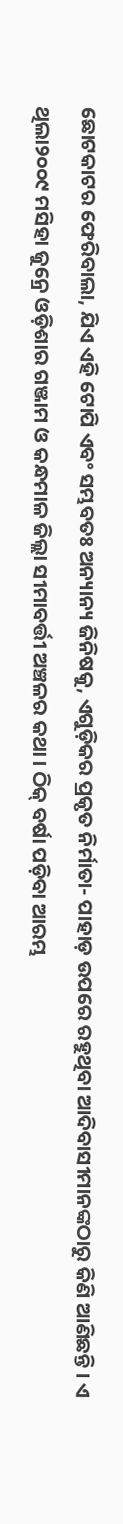ଛୋଟକାଟର ଫେରିବାଲା, ଯିଏ ଏହି ଟୋପି ଏବଂ ସମ୍ଭବତଃ ଅନ୍ୟାନ୍ୟ ଜିନିଷକୁ, ଏଗୁଡ଼ିକର ପ୍ରକୃତ ନିର୍ମାତା- ପାହାଡ଼ ଉପରେ ରହୁଥିବା ଆଦିବାସୀମାନଙ୍କଠାରୁ କିଣି ଆଣିଛନ୍ତି । ଏ ଥିଲା୨୦୦୯ ମସିହା ଜୁନ୍ରେ ଓଡ଼ିଶାର ଗଞ୍ଜାମ ଓ କନ୍ଧମାଳ ଜିଲ୍ଲା ସୀମାବର୍ତ୍ତୀ ଅଞ୍ଚଳର କଥା । ଠିକ୍ ବର୍ଷା ପଡ଼ିବା ଆରମ୍ଭ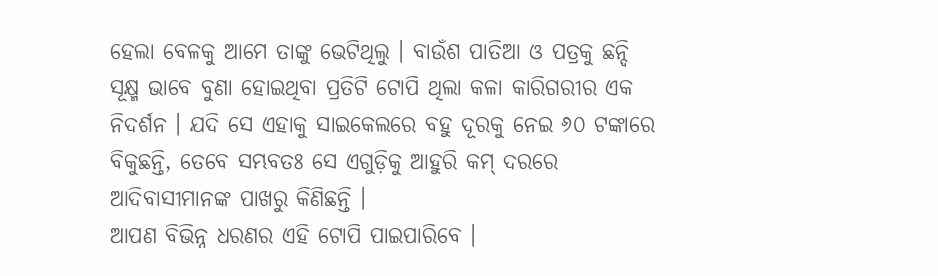ହେଲା ବେଳକୁ ଆମେ ତାଙ୍କୁ ଭେଟିଥିଲୁ । ବାଉଁଶ ପାତିଆ ଓ ପତ୍ରକୁ ଛନ୍ଦି ସୂକ୍ଷ୍ମ ଭାବେ ବୁଣା ହୋଇଥିବା ପ୍ରତିଟି ଟୋପି ଥିଲା କଳା କାରିଗରୀର ଏକ ନିଦର୍ଶନ । ଯଦି ସେ ଏହାକୁ ସାଇକେଲରେ ବହୁ ଦୂରକୁ ନେଇ ୬୦ ଟଙ୍କାରେ ବିକୁଛନ୍ତି, ତେବେ ସମ୍ଭବତଃ ସେ ଏଗୁଡ଼ିକୁ ଆହୁରି କମ୍ ଦରରେ ଆଦିବାସୀମାନଙ୍କ ପାଖରୁ କିଣିଛନ୍ତି ।
ଆପଣ ବିଭିନ୍ନ ଧରଣର ଏହି ଟୋପି ପାଇପାରିବେ ।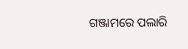ଗଞ୍ଜାମରେ ପଲାରି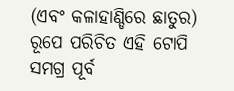(ଏବଂ କଳାହାଣ୍ଡିରେ ଛାତୁର) ରୂପେ ପରିଚିତ ଏହି ଟୋପି ସମଗ୍ର ପୂର୍ବ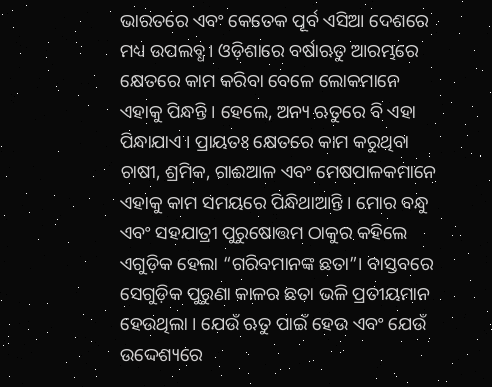ଭାରତରେ ଏବଂ କେତେକ ପୂର୍ବ ଏସିଆ ଦେଶରେ ମଧ୍ୟ ଉପଲବ୍ଧ । ଓଡ଼ିଶାରେ ବର୍ଷାଋତୁ ଆରମ୍ଭରେ କ୍ଷେତରେ କାମ କରିବା ବେଳେ ଲୋକମାନେ ଏହାକୁ ପିନ୍ଧନ୍ତି । ହେଲେ, ଅନ୍ୟ ଋତୁରେ ବି ଏହା ପିନ୍ଧାଯାଏ । ପ୍ରାୟତଃ କ୍ଷେତରେ କାମ କରୁଥିବା ଚାଷୀ, ଶ୍ରମିକ, ଗାଈଆଳ ଏବଂ ମେଷପାଳକମାନେ ଏହାକୁ କାମ ସମୟରେ ପିନ୍ଧିଥାଆନ୍ତି । ମୋର ବନ୍ଧୁ ଏବଂ ସହଯାତ୍ରୀ ପୁରୁଷୋତ୍ତମ ଠାକୁର କହିଲେ ଏଗୁଡ଼ିକ ହେଲା “ଗରିବମାନଙ୍କ ଛତା”। ବାସ୍ତବରେ ସେଗୁଡ଼ିକ ପୁରୁଣା କାଳର ଛତା ଭଳି ପ୍ରତୀୟମାନ ହେଉଥିଲା । ଯେଉଁ ଋତୁ ପାଇଁ ହେଉ ଏବଂ ଯେଉଁ ଉଦ୍ଦେଶ୍ୟରେ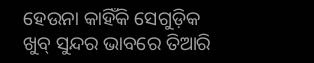ହେଉନା କାହିଁକି ସେଗୁଡ଼ିକ ଖୁବ୍ ସୁନ୍ଦର ଭାବରେ ତିଆରି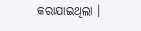କରାଯାଇଥିଲା ।